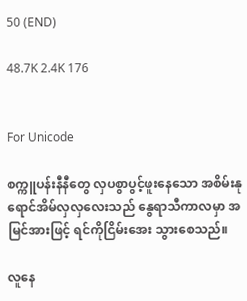50 (END)

48.7K 2.4K 176


For Unicode

စက္ကူပန်းနီနီတွေ လှပစွာပွင့်ဖူးနေသော အစိမ်းနုရောင်အိမ်လှလှလေးသည် နွေရာသီကာလမှာ အမြင်အားဖြင့် ရင်ကိုငြိမ်းအေး သွားစေသည်။

လူနေ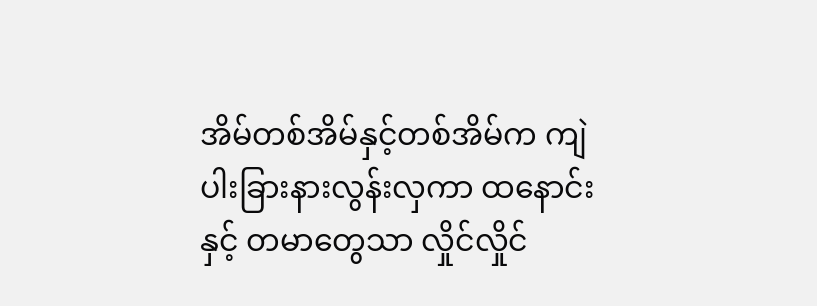အိမ်တစ်အိမ်နှင့်တစ်အိမ်က ကျဲပါးခြားနားလွန်းလှကာ ထနောင်းနှင့် တမာတွေသာ လှိုင်လှိုင်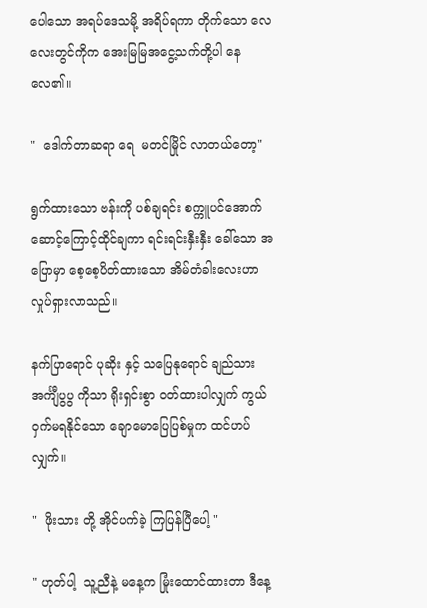ပေါ‌သော အရပ်ဒေသမို့ အရိပ်‌ရကာ တိုက်သော လေလေးတွင်ကိုက အေးမြမြအငွေ့သက်တို့ပါ ‌နေလေ၏။

"  ဒေါက်တာဆရာ ရေ  မတင်မြိုင် လာတယ်တော့"

ရွက်ထားသော ဗန်းကို ပစ်ချရင်း စက္ကူပင်အောက် ဆောင့်ကြောင့်ထိုင်ချကာ ရင်းရင်းနှီးနှီး ခေါ်သော အပြောမှာ စေ့စေ့ပိတ်ထားသော အိမ်တံခါးလေးဟာ လှုပ်ရှားလာသည်။

နက်ပြာရောင် ပုဆိုး နှင့် သပြေနုရောင် ချည်သား အင်္ကျီပွပွ ကိုသာ ရိုးရှင်းစွာ ၀တ်ထားပါလျှက် ကွယ်ဝှက်မရနိုင်သော ချောမောပြေပြစ်မှုက ထင်ဟပ်လျှက်။

"  ဖိုးသား တို့ အိုင်ပက်ခဲ့ ကြပြန်ပြီပေါ့ "

" ဟုတ်ပါ့  သူ့ညီနဲ့ မနေ့က မြုံးထောင်ထားတာ ဒီ‌နေ့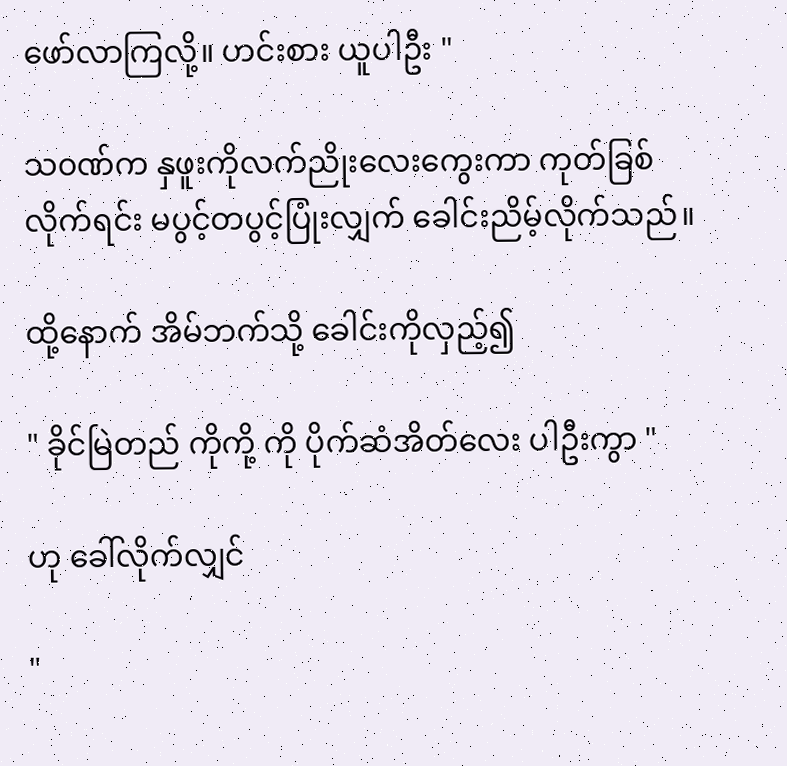ဖော်လာကြလို့။ ဟင်းစား ယူပါဦး "

သ၀ဏ်က နှဖူးကိုလက်ညိုးလေးကွေးကာ ကုတ်ခြစ်လိုက်ရင်း မပွင့်တပွင့်ပြုံးလျှက် ခေါင်းညိမ့်လိုက်သည်။

ထို့နောက် အိမ်ဘက်သို့ ခေါင်းကိုလှည့်၍

" ခိုင်မြဲတည် ကိုကို့ ကို ပိုက်ဆံအိတ်လေး ပါဦးကွာ "

ဟု ခေါ်လိုက်လျှင်

"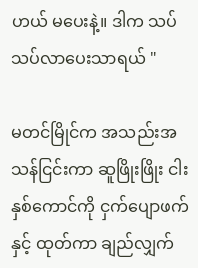ဟယ် မပေးနဲ့။ ဒါက သပ်သပ်လာပေးသာရယ် "

မတင်မြိုင်က အသည်းအသန်ငြင်းကာ ဆူဖြိုးဖြိုး ငါးနှစ်ကောင်ကို ငှက်ပျောဖက်နှင့် ထုတ်ကာ ချည်လျှက်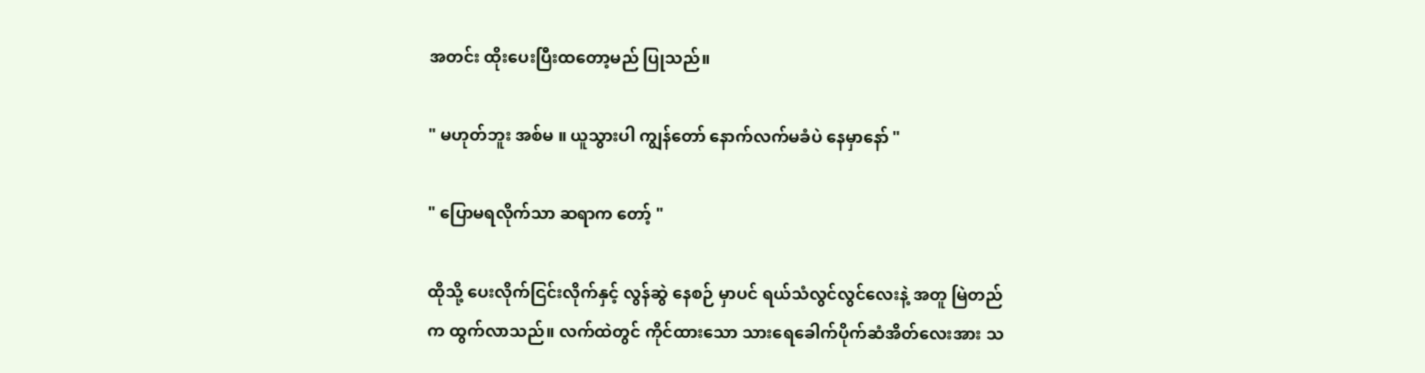အတင်း ထိုးပေးပြီးထတော့မည် ပြုသည်။

" မဟုတ်ဘူး အစ်မ ။ ယူသွားပါ ကျွန်တော် နောက်လက်မခံပဲ နေမှာနော် "

" ပြောမရလိုက်သာ ဆရာက တော့် "

ထိုသို့ ပေးလိုက်ငြင်းလိုက်နှင့် လွန်ဆွဲ နေစဉ် မှာပင် ရယ်သံလွင်လွင်လေးနဲ့ အတူ မြဲတည် က ထွက်လာသည်။ လက်ထဲတွင် ကိုင်ထားသော သားရေခေါက်ပိုက်ဆံအိတ်လေးအား သ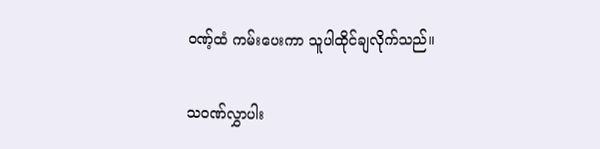၀ဏ့်ထံ ကမ်းပေးကာ သူပါထိုင်ချလိုက်သည်။

သ၀ဏ်လွှာပါး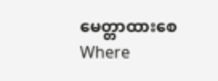မေတ္တာထားစေWhere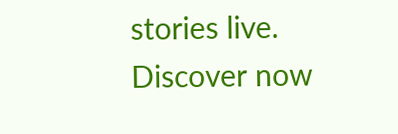stories live. Discover now